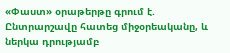«Փաստ» օրաթերթը գրում է.
Ընտրարշավը հատեց միջօրեականը, և ներկա դրությամբ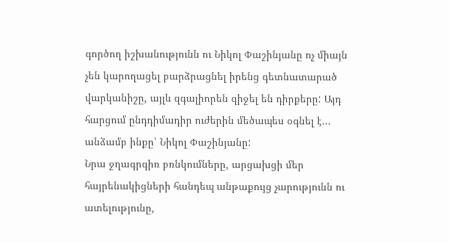գործող իշխանությունն ու Նիկոլ Փաշինյանը ոչ միայն չեն կարողացել բարձրացնել իրենց գետնատարած վարկանիշը, այլև զգալիորեն զիջել են դիրքերը: Այդ հարցում ընդդիմադիր ուժերին մեծապես օգնել է... անձամբ ինքը՝ Նիկոլ Փաշինյանը:
Նրա ջղագրգիռ բռնկումները, արցախցի մեր հայրենակիցների հանդեպ անթաքույց չարությունն ու ատելությունը,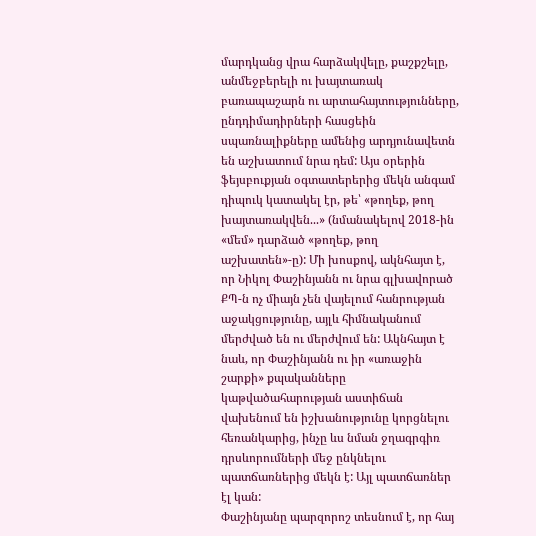մարդկանց վրա հարձակվելը, քաշքշելը, անմեջբերելի ու խայտառակ բառապաշարն ու արտահայտությունները, ընդդիմադիրների հասցեին սպառնալիքները ամենից արդյունավետն են աշխատում նրա դեմ: Այս օրերին ֆեյսբուքյան օգտատերերից մեկն անգամ դիպուկ կատակել էր, թե՝ «թողեք, թող խայտառակվեն...» (նմանակելով 2018-ին «մեմ» դարձած «թողեք, թող աշխատեն»-ը): Մի խոսքով, ակնհայտ է, որ Նիկոլ Փաշինյանն ու նրա գլխավորած ՔՊ-ն ոչ միայն չեն վայելում հանրության աջակցությունը, այլև հիմնականում մերժված են ու մերժվում են: Ակնհայտ է նաև, որ Փաշինյանն ու իր «առաջին շարքի» քպականները կաթվածահարության աստիճան վախենում են իշխանությունը կորցնելու հեռանկարից, ինչը ևս նման ջղագրգիռ դրսևորումների մեջ ընկնելու պատճառներից մեկն է: Այլ պատճառներ էլ կան:
Փաշինյանը պարզորոշ տեսնում է, որ հայ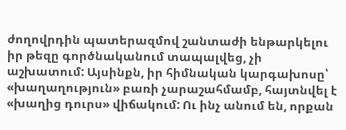ժողովրդին պատերազմով շանտաժի ենթարկելու իր թեզը գործնականում տապալվեց, չի աշխատում: Այսինքն, իր հիմնական կարգախոսը՝ «խաղաղություն» բառի չարաշահմամբ, հայտնվել է «խաղից դուրս» վիճակում: Ու ինչ անում են, որքան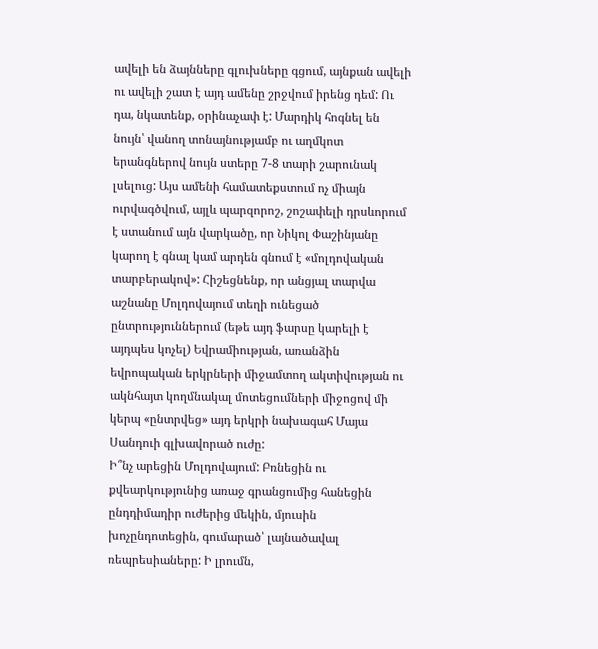ավելի են ձայնները գլուխները գցում, այնքան ավելի ու ավելի շատ է այդ ամենը շրջվում իրենց դեմ: Ու դա, նկատենք, օրինաչափ է: Մարդիկ հոգնել են նույն՝ վանող տոնայնությամբ ու աղմկոտ երանգներով նույն ստերը 7-8 տարի շարունակ լսելուց: Այս ամենի համատեքստում ոչ միայն ուրվագծվում, այլև պարզորոշ, շոշափելի դրսևորում է ստանում այն վարկածը, որ Նիկոլ Փաշինյանը կարող է գնալ կամ արդեն գնում է «մոլդովական տարբերակով»: Հիշեցնենք, որ անցյալ տարվա աշնանը Մոլդովայում տեղի ունեցած ընտրություններում (եթե այդ ֆարսը կարելի է այդպես կոչել) Եվրամիության, առանձին եվրոպական երկրների միջամտող ակտիվության ու ակնհայտ կողմնակալ մոտեցումների միջոցով մի կերպ «ընտրվեց» այդ երկրի նախագահ Մայա Սանդուի գլխավորած ուժը:
Ի՞նչ արեցին Մոլդովայում: Բռնեցին ու քվեարկությունից առաջ գրանցումից հանեցին ընդդիմադիր ուժերից մեկին, մյուսին խոչընդոտեցին, գումարած՝ լայնածավալ ռեպրեսիաները: Ի լրումն,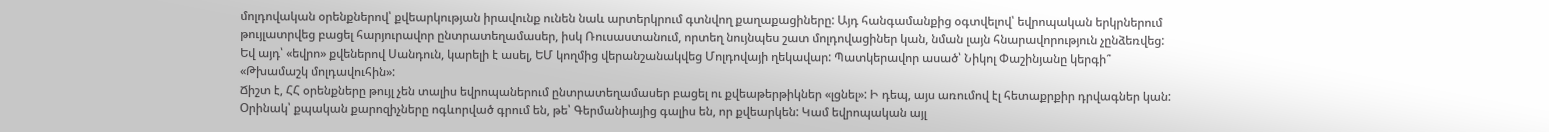մոլդովական օրենքներով՝ քվեարկության իրավունք ունեն նաև արտերկրում գտնվող քաղաքացիները: Այդ հանգամանքից օգտվելով՝ եվրոպական երկրներում թույլատրվեց բացել հարյուրավոր ընտրատեղամասեր, իսկ Ռուսաստանում, որտեղ նույնպես շատ մոլդովացիներ կան, նման լայն հնարավորություն չընձեռվեց: Եվ այդ՝ «եվրո» քվեներով Սանդուն, կարելի է ասել, ԵՄ կողմից վերանշանակվեց Մոլդովայի ղեկավար: Պատկերավոր ասած՝ Նիկոլ Փաշինյանը կերգի՞ «Թխամաշկ մոլդավուհին»:
Ճիշտ է, ՀՀ օրենքները թույլ չեն տալիս եվրոպաներում ընտրատեղամասեր բացել ու քվեաթերթիկներ «լցնել»: Ի դեպ, այս առումով էլ հետաքրքիր դրվագներ կան: Օրինակ՝ քպական քարոզիչները ոգևորված գրում են, թե՝ Գերմանիայից գալիս են, որ քվեարկեն: Կամ եվրոպական այլ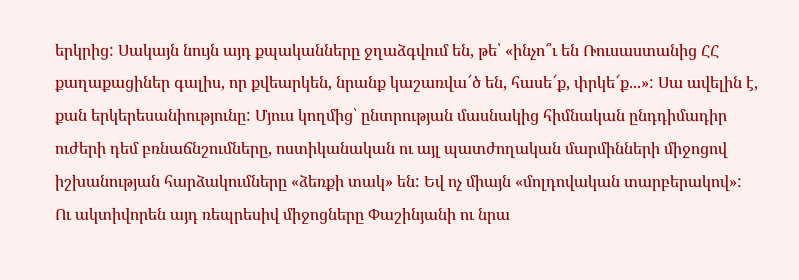երկրից: Սակայն նույն այդ քպականները ջղաձգվում են, թե՝ «ինչո՞ւ են Ռուսաստանից ՀՀ քաղաքացիներ գալիս, որ քվեարկեն, նրանք կաշառվա՜ծ են, հասե՜ք, փրկե՜ք...»: Սա ավելին է, քան երկերեսանիությունը: Մյուս կողմից՝ ընտրության մասնակից հիմնական ընդդիմադիր ուժերի դեմ բռնաճնշումները, ոստիկանական ու այլ պատժողական մարմինների միջոցով իշխանության հարձակումները «ձեռքի տակ» են: Եվ ոչ միայն «մոլդովական տարբերակով»:
Ու ակտիվորեն այդ ռեպրեսիվ միջոցները Փաշինյանի ու նրա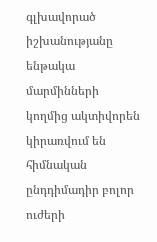գլխավորած իշխանությանը ենթակա մարմինների կողմից ակտիվորեն կիրառվում են հիմնական ընդդիմադիր բոլոր ուժերի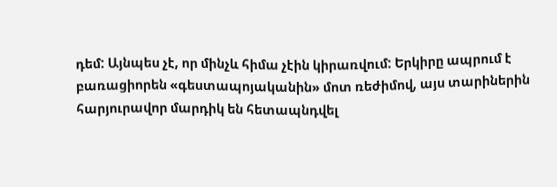դեմ: Այնպես չէ, որ մինչև հիմա չէին կիրառվում: Երկիրը ապրում է բառացիորեն «գեստապոյականին» մոտ ռեժիմով, այս տարիներին հարյուրավոր մարդիկ են հետապնդվել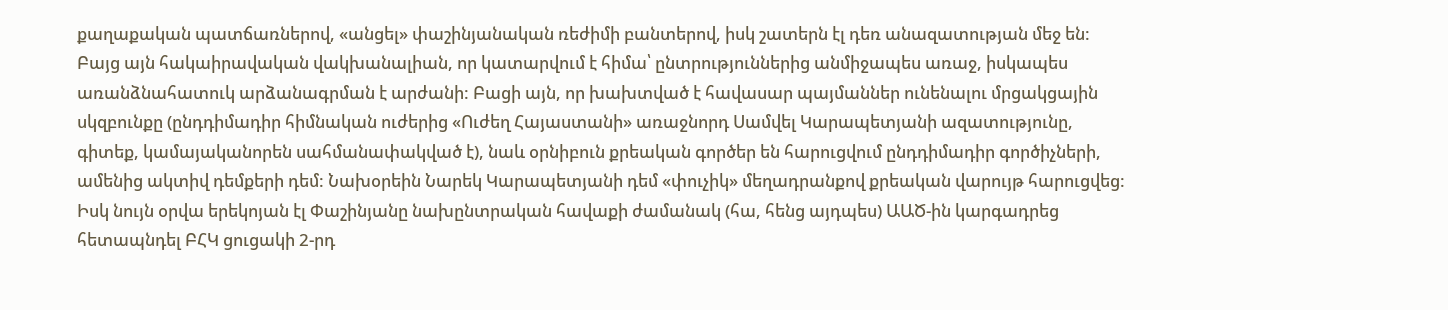քաղաքական պատճառներով, «անցել» փաշինյանական ռեժիմի բանտերով, իսկ շատերն էլ դեռ անազատության մեջ են: Բայց այն հակաիրավական վակխանալիան, որ կատարվում է հիմա՝ ընտրություններից անմիջապես առաջ, իսկապես առանձնահատուկ արձանագրման է արժանի: Բացի այն, որ խախտված է հավասար պայմաններ ունենալու մրցակցային սկզբունքը (ընդդիմադիր հիմնական ուժերից «Ուժեղ Հայաստանի» առաջնորդ Սամվել Կարապետյանի ազատությունը, գիտեք, կամայականորեն սահմանափակված է), նաև օրնիբուն քրեական գործեր են հարուցվում ընդդիմադիր գործիչների, ամենից ակտիվ դեմքերի դեմ: Նախօրեին Նարեկ Կարապետյանի դեմ «փուչիկ» մեղադրանքով քրեական վարույթ հարուցվեց:
Իսկ նույն օրվա երեկոյան էլ Փաշինյանը նախընտրական հավաքի ժամանակ (հա, հենց այդպես) ԱԱԾ-ին կարգադրեց հետապնդել ԲՀԿ ցուցակի 2-րդ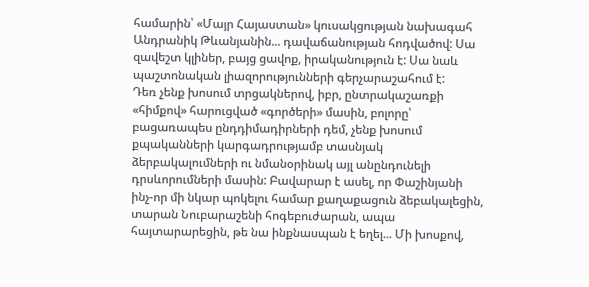համարին՝ «Մայր Հայաստան» կուսակցության նախագահ Անդրանիկ Թևանյանին... դավաճանության հոդվածով: Սա զավեշտ կլիներ, բայց ցավոք, իրականություն է: Սա նաև պաշտոնական լիազորությունների գերչարաշահում է:
Դեռ չենք խոսում տրցակներով, իբր, ընտրակաշառքի «հիմքով» հարուցված «գործերի» մասին, բոլորը՝ բացառապես ընդդիմադիրների դեմ, չենք խոսում քպականների կարգադրությամբ տասնյակ ձերբակալումների ու նմանօրինակ այլ անընդունելի դրսևորումների մասին: Բավարար է ասել, որ Փաշինյանի ինչ-որ մի նկար պոկելու համար քաղաքացուն ձեբակալեցին, տարան Նուբարաշենի հոգեբուժարան, ապա հայտարարեցին, թե նա ինքնասպան է եղել... Մի խոսքով,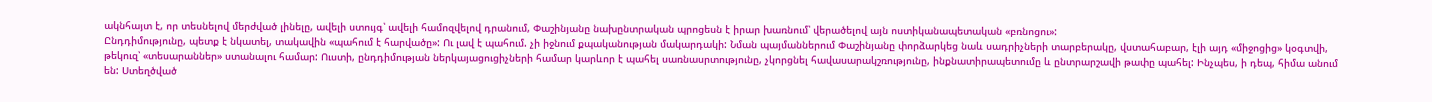ակնհայտ է, որ տեսնելով մերժված լինելը, ավելի ստույգ՝ ավելի համոզվելով դրանում, Փաշինյանը նախընտրական պրոցեսն է իրար խառնում՝ վերածելով այն ոստիկանապետական «բռնոցու»:
Ընդդիմությունը, պետք է նկատել, տակավին «պահում է հարվածը»: Ու լավ է պահում. չի իջնում քպականության մակարդակի: Նման պայմաններում Փաշինյանը փորձարկեց նաև սադրիչների տարբերակը, վստահաբար, էլի այդ «միջոցից» կօգտվի, թեկուզ՝ «տեսարաններ» ստանալու համար: Ուստի, ընդդիմության ներկայացուցիչների համար կարևոր է պահել սառնասրտությունը, չկորցնել հավասարակշռությունը, ինքնատիրապետումը և ընտրարշավի թափը պահել: Ինչպես, ի դեպ, հիմա անում են: Ստեղծված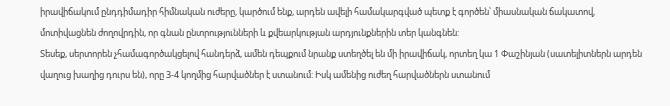իրավիճակում ընդդիմադիր հիմնական ուժերը, կարծում ենք, արդեն ավելի համակարգված պետք է գործեն՝ միասնական ճակատով, մոտիվացնեն ժողովրդին, որ գնան ընտրությունների և քվեարկության արդյունքներին տեր կանգնեն:
Տեսեք, սերտորեն չհամագործակցելով հանդերձ, ամեն դեպքում նրանք ստեղծել են մի իրավիճակ, որտեղ կա 1 Փաշինյան (սատելիտներն արդեն վաղուց խաղից դուրս են), որը 3-4 կողմից հարվածներ է ստանում: Իսկ ամենից ուժեղ հարվածներն ստանում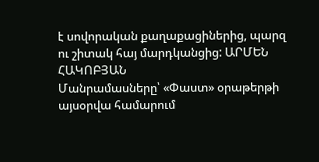է սովորական քաղաքացիներից, պարզ ու շիտակ հայ մարդկանցից: ԱՐՄԵՆ ՀԱԿՈԲՅԱՆ
Մանրամասները՝ «Փաստ» օրաթերթի այսօրվա համարում